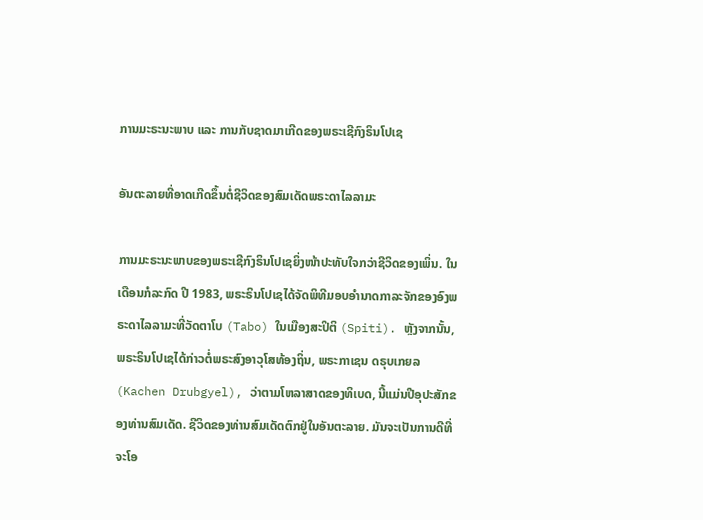ການມະຣະນະພາບ ແລະ ການກັບຊາດມາເກີດຂອງພຣະເຊີກົງຣິນໂປເຊ

ອັນຕະລາຍທີ່ອາດເກີດຂຶ້ນຕໍ່ຊີວິດຂອງສົມເດັດພຣະດາໄລລາມະ

ການມະຣະນະພາບຂອງພຣະເຊີກົງຣິນໂປເຊຍິ່ງໜ້າປະທັບໃຈກວ່າຊີວິດຂອງເພິ່ນ. ໃນເດືອນກໍລະກົດ ປີ 1983, ພຣະຣິນໂປເຊໄດ້ຈັດພິທີມອບອຳນາດກາລະຈັກຂອງອົງພຣະດາໄລລາມະທີ່ວັດຕາໂບ (Tabo) ໃນເມືອງສະປິຕິ (Spiti). ຫຼັງຈາກນັ້ນ, ພຣະຣິນໂປເຊໄດ້ກ່າວຕໍ່ພຣະສົງອາວຸໂສທ້ອງຖິ່ນ, ພຣະກາເຊນ ດຣຸບເກຍລ (Kachen Drubgyel), ວ່າຕາມໂຫລາສາດຂອງທິເບດ, ນີ້ແມ່ນປີອຸປະສັກຂອງທ່ານສົມເດັດ. ຊີວິດຂອງທ່ານສົມເດັດຕົກຢູ່ໃນອັນຕະລາຍ. ມັນຈະເປັນການດີທີ່ຈະໂອ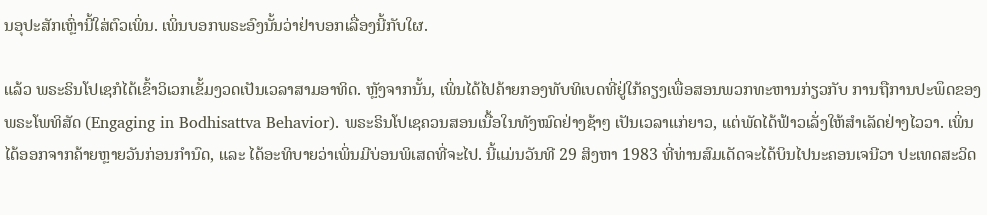ນອຸປະສັກເຫຼົ່ານີ້ໃສ່ຕົວເພິ່ນ. ເພິ່ນບອກພຣະອົງນັ້ນວ່າຢ່າບອກເລື່ອງນີ້ກັບໃຜ.

ແລ້ວ ພຣະຣິນໂປເຊກໍໄດ້ເຂົ້າວິເວກເຂັ້ມງວດເປັນເວລາສາມອາທິດ. ຫຼັງຈາກນັ້ນ, ເພິ່ນໄດ້ໄປຄ້າຍກອງທັບທິເບດທີ່ຢູ່ໃກ້ຄຽງເພື່ອສອນພວກທະຫານກ່ຽວກັບ ການຖືການປະພຶດຂອງພຣະໂພທິສັດ (Engaging in Bodhisattva Behavior). ພຣະຣິນໂປເຊຄວນສອນເນື້ອໃນທັງໝົດຢ່າງຊ້າໆ ເປັນເວລາແກ່ຍາວ, ແຕ່ພັດໄດ້ຟ້າວເລັ່ງໃຫ້ສຳເລັດຢ່າງໄວວາ. ເພິ່ນໄດ້ອອກຈາກຄ້າຍຫຼາຍວັນກ່ອນກຳນົດ, ແລະ ໄດ້ອະທິບາຍວ່າເພິ່ນມີບ່ອນພິເສດທີ່ຈະໄປ. ນີ້ແມ່ນວັນທີ 29 ສິງຫາ 1983 ທີ່ທ່ານສົມເດັດຈະໄດ້ບິນໄປນະຄອນເຈນີວາ ປະເທດສະວິດ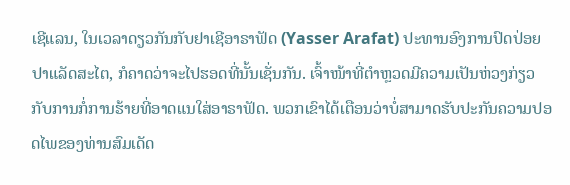ເຊີແລນ, ໃນເວລາດຽວກັນກັບຢາເຊີອາຣາຟັດ (Yasser Arafat) ປະທານອົງການປົດປ່ອຍປາແລັດສະໄຕ, ກໍຄາດວ່າຈະໄປຮອດທີ່ນັ້ນເຊັ່ນກັນ. ເຈົ້າໜ້າທີ່ຕຳຫຼວດມີຄວາມເປັນຫ່ວງກ່ຽວກັບການກໍ່ການຮ້າຍທີ່ອາດແນໃສ່ອາຣາຟັດ. ພວກເຂົາໄດ້ເຕືອນວ່າບໍ່ສາມາດຮັບປະກັນຄວາມປອດໄພຂອງທ່ານສົມເດັດ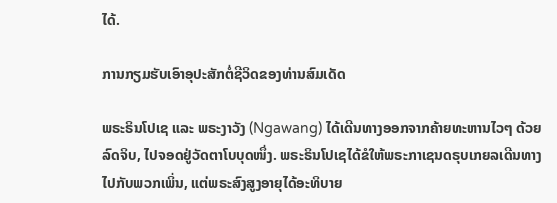ໄດ້.

ການກຽມຮັບເອົາອຸປະສັກຕໍ່ຊີວິດຂອງທ່ານສົມເດັດ

ພຣະຣິນໂປເຊ ແລະ ພຣະງາວັງ (Ngawang) ໄດ້ເດີນທາງອອກຈາກຄ້າຍທະຫານໄວໆ ດ້ວຍລົດຈິບ, ໄປຈອດຢູ່ວັດຕາໂບບຸດໜຶ່ງ. ພຣະຣິນໂປເຊໄດ້ຂໍໃຫ້ພຣະກາເຊນດຣຸບເກຍລເດີນທາງໄປກັບພວກເພິ່ນ, ແຕ່ພຣະສົງສູງອາຍຸໄດ້ອະທິບາຍ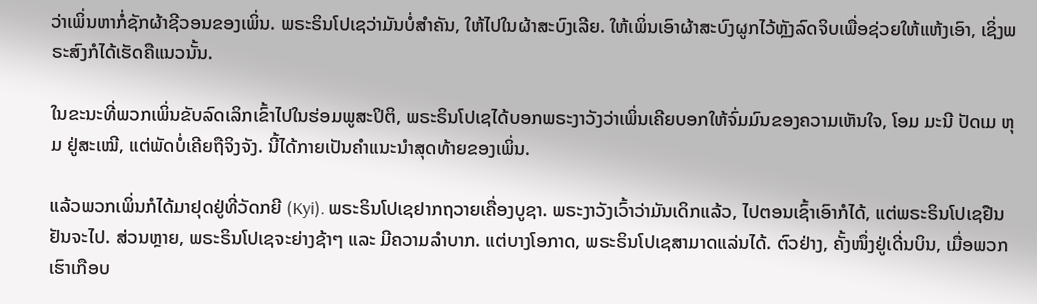ວ່າເພິ່ນຫາກໍ່ຊັກຜ້າຊີວອນຂອງເພິ່ນ. ພຣະຣິນໂປເຊວ່າມັນບໍ່ສໍາຄັນ, ໃຫ້ໄປໃນຜ້າສະບົງເລີຍ. ໃຫ້ເພິ່ນເອົາຜ້າສະບົງຜູກໄວ້ຫຼັງລົດຈິບເພື່ອຊ່ວຍໃຫ້ແຫ້ງເອົາ, ເຊິ່ງພຣະສົງກໍໄດ້ເຮັດຄືແນວນັ້ນ.

ໃນຂະນະທີ່ພວກເພິ່ນຂັບລົດເລິກເຂົ້າໄປໃນຮ່ອມພູສະປິຕິ, ພຣະຣິນໂປເຊໄດ້ບອກພຣະງາວັງວ່າເພິ່ນເຄີຍບອກໃຫ້ຈົ່ມມົນຂອງຄວາມເຫັນໃຈ, ໂອມ ມະນີ ປັດເມ ຫຸມ ຢູ່ສະເໝີ, ແຕ່ພັດບໍ່ເຄີຍຖືຈິງຈັງ. ນີ້ໄດ້ກາຍເປັນຄໍາແນະນໍາສຸດທ້າຍຂອງເພິ່ນ.

ແລ້ວພວກເພິ່ນກໍໄດ້ມາຢຸດຢູ່ທີ່ວັດກຍີ (Kyi). ພຣະຣິນໂປເຊຢາກຖວາຍເຄື່ອງບູຊາ. ພຣະງາວັງເວົ້າວ່າມັນເດິກແລ້ວ, ໄປຕອນເຊົ້າເອົາກໍໄດ້, ແຕ່ພຣະຣິນໂປເຊຢືນຢັນຈະໄປ. ສ່ວນຫຼາຍ, ພຣະຣິນໂປເຊຈະຍ່າງຊ້າໆ ແລະ ມີຄວາມລຳບາກ. ແຕ່ບາງໂອກາດ, ພຣະຣິນໂປເຊສາມາດແລ່ນໄດ້. ຕົວຢ່າງ, ຄັ້ງໜຶ່ງຢູ່ເດີ່ນບິນ, ເມື່ອພວກເຮົາເກືອບ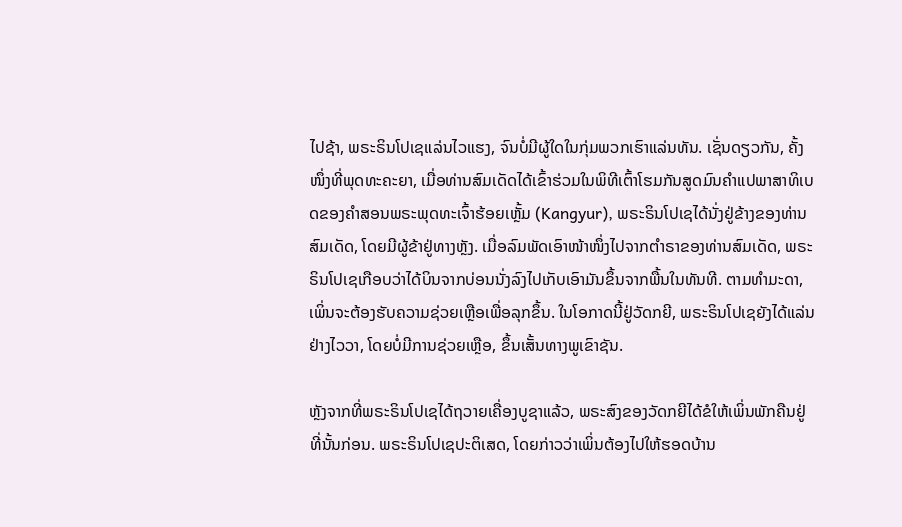ໄປຊ້າ, ພຣະຣິນໂປເຊແລ່ນໄວແຮງ, ຈົນບໍ່ມີຜູ້ໃດໃນກຸ່ມພວກເຮົາແລ່ນທັນ. ເຊັ່ນດຽວກັນ, ຄັ້ງໜຶ່ງທີ່ພຸດທະຄະຍາ, ເມື່ອທ່ານສົມເດັດໄດ້ເຂົ້າຮ່ວມໃນພິທີເຕົ້າໂຮມກັນສູດມົນຄຳແປພາສາທິເບດຂອງຄຳສອນພຣະພຸດທະເຈົ້າຮ້ອຍເຫຼັ້ມ (Kangyur), ພຣະຣິນໂປເຊໄດ້ນັ່ງຢູ່ຂ້າງຂອງທ່ານສົມເດັດ, ໂດຍມີຜູ້ຂ້າຢູ່ທາງຫຼັງ. ເມື່ອລົມພັດເອົາໜ້າໜຶ່ງໄປຈາກຕຳຣາຂອງທ່ານສົມເດັດ, ພຣະຣິນໂປເຊເກືອບວ່າໄດ້ບິນຈາກບ່ອນນັ່ງລົງໄປເກັບເອົາມັນຂຶ້ນຈາກພື້ນໃນທັນທີ. ຕາມທຳມະດາ, ເພິ່ນຈະຕ້ອງຮັບຄວາມຊ່ວຍເຫຼືອເພື່ອລຸກຂຶ້ນ. ໃນໂອກາດນີ້ຢູ່ວັດກຍີ, ພຣະຣິນໂປເຊຍັງໄດ້ແລ່ນຢ່າງໄວວາ, ໂດຍບໍ່ມີການຊ່ວຍເຫຼືອ, ຂຶ້ນເສັ້ນທາງພູເຂົາຊັນ.

ຫຼັງຈາກທີ່ພຣະຣິນໂປເຊໄດ້ຖວາຍເຄື່ອງບູຊາແລ້ວ, ພຣະສົງຂອງວັດກຍີໄດ້ຂໍໃຫ້ເພິ່ນພັກຄືນຢູ່ທີ່ນັ້ນກ່ອນ. ພຣະຣິນໂປເຊປະຕິເສດ, ໂດຍກ່າວວ່າເພິ່ນຕ້ອງໄປໃຫ້ຮອດບ້ານ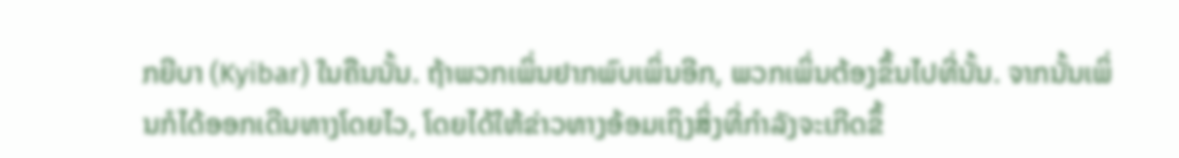ກຍີບາ (Kyibar) ໃນຄືນນັ້ນ. ຖ້າພວກເພິ່ນຢາກພົບເພິ່ນອີກ, ພວກເພິ່ນຕ້ອງຂຶ້ນໄປທີ່ນັ້ນ. ຈາກນັ້ນເພິ່ນກໍໄດ້ອອກເດີນທາງໂດຍໄວ, ໂດຍໄດ້ໃຫ້ຂ່າວທາງອ້ອມເຖິງສິ່ງທີ່ກຳລັງຈະເກີດຂຶ້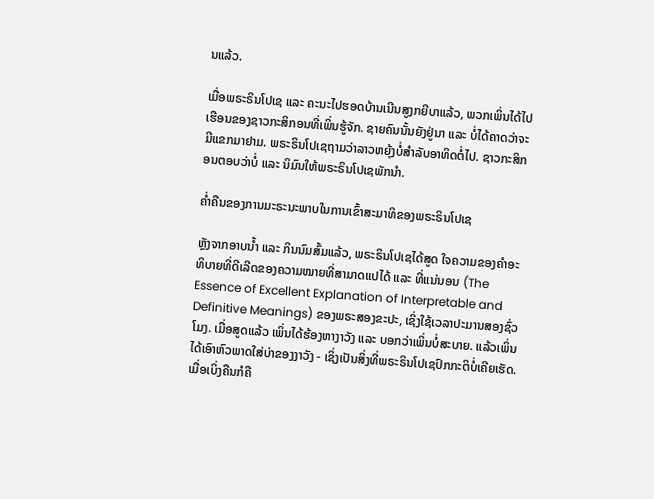ນແລ້ວ.

ເມື່ອພຣະຣິນໂປເຊ ແລະ ຄະນະໄປຮອດບ້ານເນີນສູງກຍີບາແລ້ວ, ພວກເພິ່ນໄດ້ໄປເຮືອນຂອງຊາວກະສິກອນທີ່ເພິ່ນຮູ້ຈັກ. ຊາຍຄົນນັ້ນຍັງຢູ່ນາ ແລະ ບໍ່ໄດ້ຄາດວ່າຈະມີແຂກມາຢາມ. ພຣະຣິນໂປເຊຖາມວ່າລາວຫຍຸ້ງບໍ່ສໍາລັບອາທິດຕໍ່ໄປ. ຊາວກະສິກອນຕອບວ່າບໍ່ ແລະ ນິມົນໃຫ້ພຣະຣິນໂປເຊພັກນຳ.

ຄ່ຳຄືນຂອງການມະຣະນະພາບໃນການເຂົ້າສະມາທິຂອງພຣະຣິນໂປເຊ

ຫຼັງຈາກອາບນ້ຳ ແລະ ກິນນົມສົ້ມແລ້ວ, ພຣະຣິນໂປເຊໄດ້ສູດ ໃຈຄວາມຂອງຄໍາອະທິບາຍທີ່ດີເລີດຂອງຄວາມໝາຍທີ່ສາມາດແປໄດ້ ແລະ ທີ່ແນ່ນອນ (The Essence of Excellent Explanation of Interpretable and Definitive Meanings) ຂອງພຣະສອງຂະປະ, ເຊິ່ງໃຊ້ເວລາປະມານສອງຊົ່ວໂມງ. ເມື່ອສູດແລ້ວ ເພິ່ນໄດ້ຮ້ອງຫາງາວັງ ແລະ ບອກວ່າເພິ່ນບໍ່ສະບາຍ. ແລ້ວເພິ່ນໄດ້ເອົາຫົວພາດໃສ່ບ່າຂອງງາວັງ - ເຊິ່ງເປັນສິ່ງທີ່ພຣະຣິນໂປເຊປົກກະຕິບໍ່ເຄີຍເຮັດ. ເມື່ອເບິ່ງຄືນກໍຄື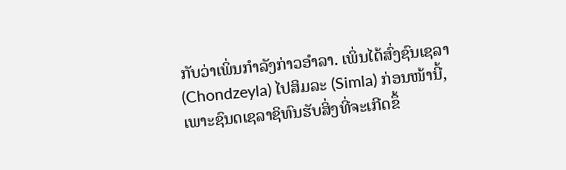ກັບວ່າເພິ່ນກຳລັງກ່າວອຳລາ. ເພິ່ນໄດ້ສົ່ງຊົນເຊລາ (Chondzeyla) ໄປສິມລະ (Simla) ກ່ອນໜ້ານີ້, ເພາະຊົນດເຊລາຊິທົນຮັບສິ່ງທີ່ຈະເກີດຂຶ້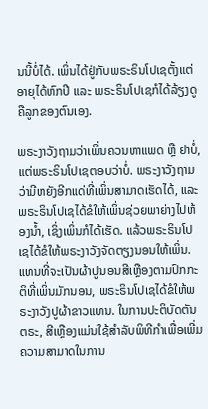ນນີ້ບໍ່ໄດ້. ເພິ່ນໄດ້ຢູ່ກັບພຣະຣິນໂປເຊຕັ້ງແຕ່ອາຍຸໄດ້ຫົກປີ ແລະ ພຣະຣິນໂປເຊກໍໄດ້ລ້ຽງດູຄືລູກຂອງຕົນເອງ.

ພຣະງາວັງຖາມວ່າເພິ່ນຄວນຫາແພດ ຫຼື ຢາບໍ່, ແຕ່ພຣະຣິນໂປເຊຕອບວ່າບໍ່. ພຣະງາວັງຖາມວ່າມີຫຍັງອີກແດ່ທີ່ເພິ່ນສາມາດເຮັດໄດ້, ແລະ ພຣະຣິນໂປເຊໄດ້ຂໍໃຫ້ເພິ່ນຊ່ວຍພາຍ່າງໄປຫ້ອງນ້ຳ, ເຊິ່ງເພິ່ນກໍໄດ້ເຮັດ. ແລ້ວພຣະຣິນໂປເຊໄດ້ຂໍໃຫ້ພຣະງາວັງຈັດຕຽງນອນໃຫ້ເພິ່ນ. ແທນທີ່ຈະເປັນຜ້າປູນອນສີເຫຼືອງຕາມປົກກະຕິທີ່ເພິ່ນມັກນອນ, ພຣະຣິນໂປເຊໄດ້ຂໍໃຫ້ພຣະງາວັງປູຜ້າຂາວແທນ. ໃນການປະຕິບັດຕັນຕຣະ, ສີເຫຼືອງແມ່ນໃຊ້ສໍາລັບພິທີກໍາເພື່ອເພີ່ມຄວາມສາມາດໃນການ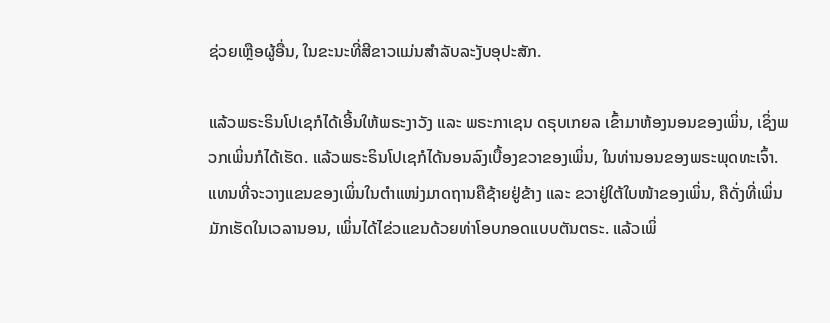ຊ່ວຍເຫຼືອຜູ້ອື່ນ, ໃນຂະນະທີ່ສີຂາວແມ່ນສໍາລັບລະງັບອຸປະສັກ.

ແລ້ວພຣະຣິນໂປເຊກໍໄດ້ເອີ້ນໃຫ້ພຣະງາວັງ ແລະ ພຣະກາເຊນ ດຣຸບເກຍລ ເຂົ້າມາຫ້ອງນອນຂອງເພິ່ນ, ເຊິ່ງພວກເພິ່ນກໍໄດ້ເຮັດ. ແລ້ວພຣະຣິນໂປເຊກໍໄດ້ນອນລົງເບື້ອງຂວາຂອງເພິ່ນ, ໃນທ່ານອນຂອງພຣະພຸດທະເຈົ້າ. ແທນທີ່ຈະວາງແຂນຂອງເພິ່ນໃນຕໍາແໜ່ງມາດຖານຄືຊ້າຍຢູ່ຂ້າງ ແລະ ຂວາຢູ່ໃຕ້ໃບໜ້າຂອງເພິ່ນ, ຄືດັ່ງທີ່ເພິ່ນມັກເຮັດໃນເວລານອນ, ເພິ່ນໄດ້ໄຂ່ວແຂນດ້ວຍທ່າໂອບກອດແບບຕັນຕຣະ. ແລ້ວເພິ່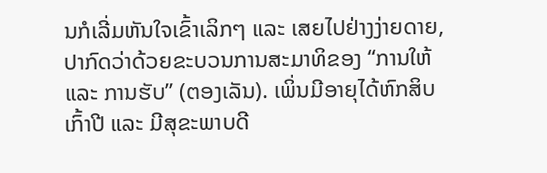ນກໍເລີ່ມຫັນໃຈເຂົ້າເລິກໆ ແລະ ເສຍໄປຢ່າງງ່າຍດາຍ, ປາກົດວ່າດ້ວຍຂະບວນການສະມາທິຂອງ “ການໃຫ້ ແລະ ການຮັບ” (ຕອງເລັນ). ເພິ່ນມີອາຍຸໄດ້ຫົກສິບເກົ້າປີ ແລະ ມີສຸຂະພາບດີ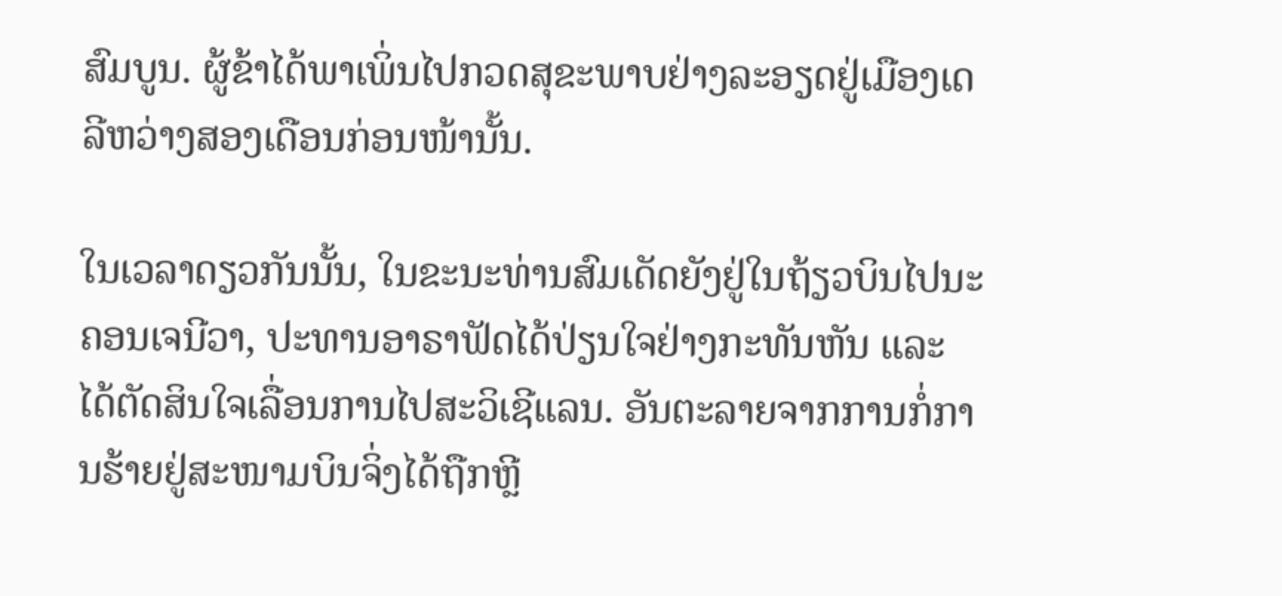ສົມບູນ. ຜູ້ຂ້າໄດ້ພາເພິ່ນໄປກວດສຸຂະພາບຢ່າງລະອຽດຢູ່ເມືອງເດລີຫວ່າງສອງເດືອນກ່ອນໜ້ານັ້ນ.

ໃນເວລາດຽວກັນນັ້ນ, ໃນຂະນະທ່ານສົມເດັດຍັງຢູ່ໃນຖ້ຽວບິນໄປນະຄອນເຈນີວາ, ປະທານອາຣາຟັດໄດ້ປ່ຽນໃຈຢ່າງກະທັນຫັນ ແລະ ໄດ້ຕັດສິນໃຈເລື່ອນການໄປສະວິເຊີແລນ. ອັນຕະລາຍຈາກການກໍ່ການຮ້າຍຢູ່ສະໜາມບິນຈິ່ງໄດ້ຖືກຫຼີ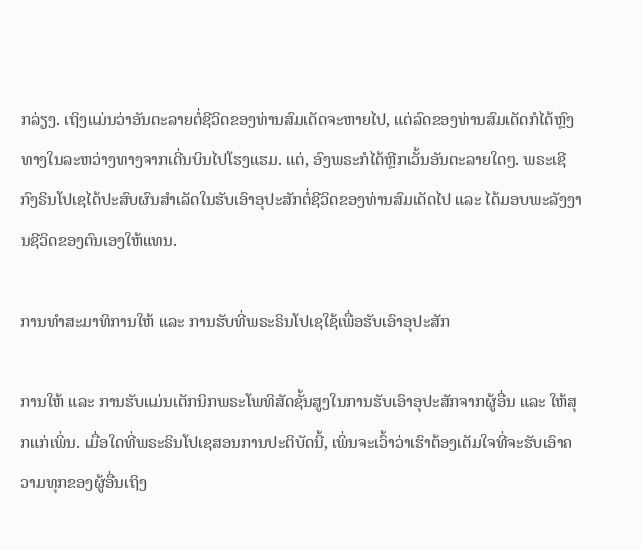ກລ່ຽງ. ເຖິງແມ່ນວ່າອັນຕະລາຍຕໍ່ຊີວິດຂອງທ່ານສົມເດັດຈະຫາຍໄປ, ແຕ່ລົດຂອງທ່ານສົມເດັດກໍໄດ້ຫຼົງທາງໃນລະຫວ່າງທາງຈາກເດີ່ນບິນໄປໂຮງແຮມ. ແຕ່, ອົງພຣະກໍໄດ້ຫຼີກເວັ້ນອັນຕະລາຍໃດໆ. ພຣະເຊີກົງຣິນໂປເຊໄດ້ປະສົບຜົນສໍາເລັດໃນຮັບເອົາອຸປະສັກຕໍ່ຊີວິດຂອງທ່ານສົມເດັດໄປ ແລະ ໄດ້ມອບພະລັງງານຊີວິດຂອງຕົນເອງໃຫ້ແທນ.

ການທຳສະມາທິການໃຫ້ ແລະ ການຮັບທີ່ພຣະຣິນໂປເຊໃຊ້ເພື່ອຮັບເອົາອຸປະສັກ

ການໃຫ້ ແລະ ການຮັບແມ່ນເຕັກນິກພຣະໂພທິສັດຊັ້ນສູງໃນການຮັບເອົາອຸປະສັກຈາກຜູ້ອື່ນ ແລະ ໃຫ້ສຸກແກ່ເພິ່ນ. ເມື່ອໃດທີ່ພຣະຣິນໂປເຊສອນການປະຕິບັດນີ້, ເພິ່ນຈະເວົ້າວ່າເຮົາຕ້ອງເຕັມໃຈທີ່ຈະຮັບເອົາຄວາມທຸກຂອງຜູ້ອື່ນເຖິງ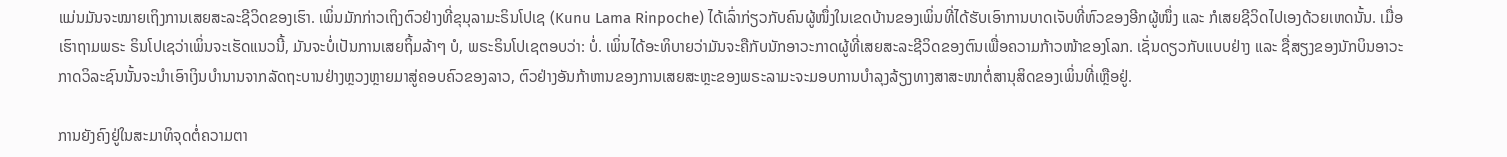ແມ່ນມັນຈະໝາຍເຖິງການເສຍສະລະຊີວິດຂອງເຮົາ. ເພິ່ນມັກກ່າວເຖິງຕົວຢ່າງທີ່ຂຸນຸລາມະຣິນໂປເຊ (Kunu Lama Rinpoche) ໄດ້ເລົ່າກ່ຽວກັບຄົນຜູ້ໜຶ່ງໃນເຂດບ້ານຂອງເພິ່ນທີ່ໄດ້ຮັບເອົາການບາດເຈັບທີ່ຫົວຂອງອີກຜູ້ໜຶ່ງ ແລະ ກໍເສຍຊີວິດໄປເອງດ້ວຍເຫດນັ້ນ. ເມື່ອເຮົາຖາມພຣະ ຣິນໂປເຊວ່າເພິ່ນຈະເຮັດແນວນີ້, ມັນຈະບໍ່ເປັນການເສຍຖິ້ມລ້າໆ ບໍ, ພຣະຣິນໂປເຊຕອບວ່າ: ບໍ່. ເພິ່ນໄດ້ອະທິບາຍວ່າມັນຈະຄືກັບນັກອາວະກາດຜູ້ທີ່ເສຍສະລະຊີວິດຂອງຕົນເພື່ອຄວາມກ້າວໜ້າຂອງໂລກ. ເຊັ່ນດຽວກັບແບບຢ່າງ ແລະ ຊື່ສຽງຂອງນັກບິນອາວະກາດວິລະຊົນນັ້ນຈະນຳເອົາເງິນບໍານານຈາກລັດຖະບານຢ່າງຫຼວງຫຼາຍມາສູ່ຄອບຄົວຂອງລາວ, ຕົວຢ່າງອັນກ້າຫານຂອງການເສຍສະຫຼະຂອງພຣະລາມະຈະມອບການບໍາລຸງລ້ຽງທາງສາສະໜາຕໍ່ສານຸສິດຂອງເພິ່ນທີ່ເຫຼືອຢູ່.

ການຍັງຄົງຢູ່ໃນສະມາທິຈຸດຕໍ່ຄວາມຕາ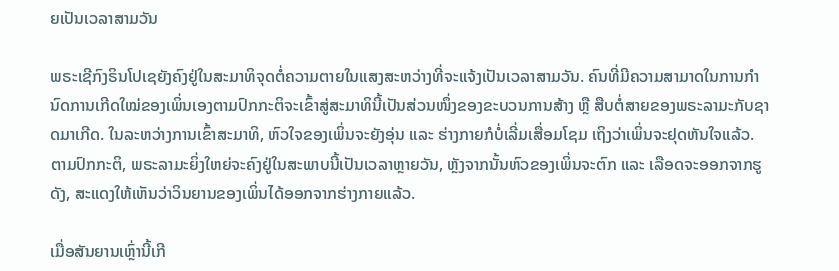ຍເປັນເວລາສາມວັນ

ພຣະເຊີກົງຣິນໂປເຊຍັງຄົງຢູ່ໃນສະມາທິຈຸດຕໍ່ຄວາມຕາຍໃນແສງສະຫວ່າງທີ່ຈະແຈ້ງເປັນເວລາສາມວັນ. ຄົນທີ່ມີຄວາມສາມາດໃນການກໍານົດການເກີດໃໝ່ຂອງເພິ່ນເອງຕາມປົກກະຕິຈະເຂົ້າສູ່ສະມາທິນີ້ເປັນສ່ວນໜຶ່ງຂອງຂະບວນການສ້າງ ຫຼື ສືບຕໍ່ສາຍຂອງພຣະລາມະກັບຊາດມາເກີດ. ໃນລະຫວ່າງການເຂົ້າສະມາທິ, ຫົວໃຈຂອງເພິ່ນຈະຍັງອຸ່ນ ແລະ ຮ່າງກາຍກໍບໍ່ເລີ່ມເສື່ອມໂຊມ ເຖິງວ່າເພິ່ນຈະຢຸດຫັນໃຈແລ້ວ. ຕາມປົກກະຕິ, ພຣະລາມະຍິ່ງໃຫຍ່ຈະຄົງຢູ່ໃນສະພາບນີ້ເປັນເວລາຫຼາຍວັນ, ຫຼັງຈາກນັ້ນຫົວຂອງເພິ່ນຈະຕົກ ແລະ ເລືອດຈະອອກຈາກຮູດັງ, ສະແດງໃຫ້ເຫັນວ່າວິນຍານຂອງເພິ່ນໄດ້ອອກຈາກຮ່າງກາຍແລ້ວ.

ເມື່ອສັນຍານເຫຼົ່ານີ້ເກີ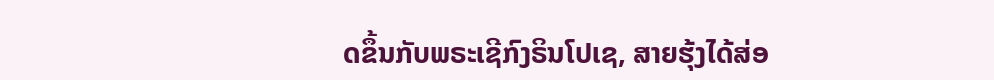ດຂຶ້ນກັບພຣະເຊີກົງຣິນໂປເຊ, ສາຍຮຸ້ງໄດ້ສ່ອ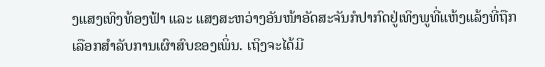ງແສງເທິງທ້ອງຟ້າ ແລະ ແສງສະຫວ່າງອັນໜ້າອັດສະຈັນກໍປາກົດຢູ່ເທິງພູທີ່ແຫ້ງແລ້ງທີ່ຖືກເລືອກສໍາລັບການເຜົາສົບຂອງເພິ່ນ. ເຖິງຈະໄດ້ມີ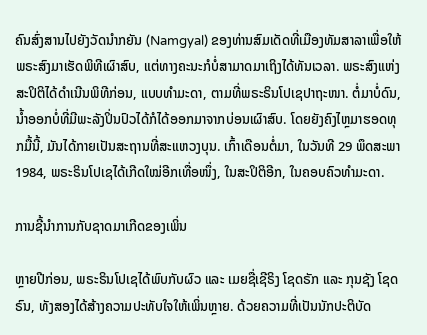ຄົນສົ່ງສານໄປຍັງວັດນຳກຍັນ (Namgyal) ຂອງທ່ານສົມເດັດທີ່ເມືອງທັມສາລາເພື່ອໃຫ້ພຣະສົງມາເຮັດພິທີເຜົາສົບ, ແຕ່ທາງຄະນະກໍບໍ່ສາມາດມາເຖິງໄດ້ທັນເວລາ. ພຣະສົງແຫ່ງສະປິຕິໄດ້ດຳເນີນພິທີກ່ອນ, ແບບທຳມະດາ, ຕາມທີ່ພຣະຣິນໂປເຊປາຖະໜາ. ຕໍ່ມາບໍ່ດົນ, ນ້ຳອອກບໍ່ທີ່ມີພະລັງປິ່ນປົວໄດ້ກໍໄດ້ອອກມາຈາກບ່ອນເຜົາສົບ. ໂດຍຍັງຄົງໄຫຼມາຮອດທຸກມື້ນີ້, ມັນໄດ້ກາຍເປັນສະຖານທີ່ສະແຫວງບຸນ. ເກົ້າເດືອນຕໍ່ມາ, ໃນວັນທີ 29 ພຶດສະພາ 1984, ພຣະຣິນໂປເຊໄດ້ເກີດໃໝ່ອີກເທື່ອໜຶ່ງ, ໃນສະປິຕິອີກ, ໃນຄອບຄົວທຳມະດາ.

ການຊີ້ນຳການກັບຊາດມາເກີດຂອງເພິ່ນ

ຫຼາຍປີກ່ອນ, ພຣະຣິນໂປເຊໄດ້ພົບກັບຜົວ ແລະ ເມຍຊື່ເຊີຣິງ ໂຊດຣັກ ແລະ ກຸນຊັງ ໂຊດຣົນ, ທັງສອງໄດ້ສ້າງຄວາມປະທັບໃຈໃຫ້ເພິ່ນຫຼາຍ. ດ້ວຍຄວາມທີ່ເປັນນັກປະຕິບັດ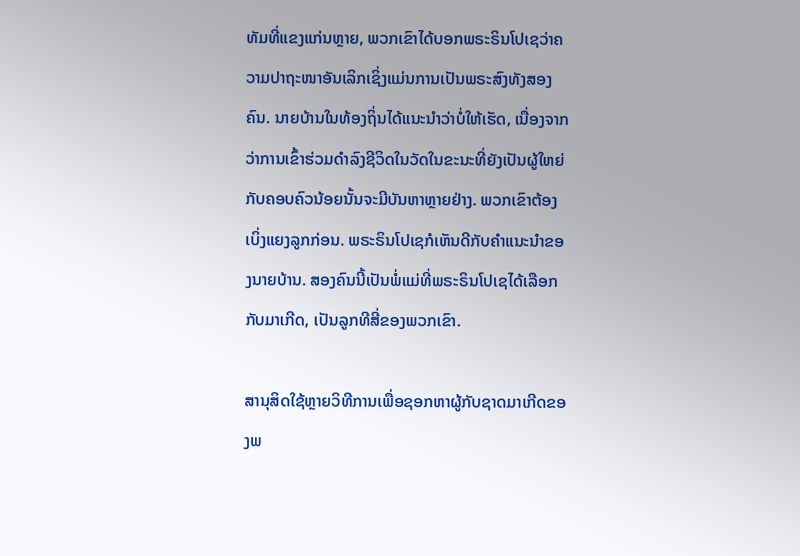ທັມທີ່ແຂງແກ່ນຫຼາຍ, ພວກເຂົາໄດ້ບອກພຣະຣິນໂປເຊວ່າຄວາມປາຖະໜາອັນເລິກເຊິ່ງແມ່ນການເປັນພຣະສົງທັງສອງຄົນ. ນາຍບ້ານໃນທ້ອງຖິ່ນໄດ້ແນະນຳວ່າບໍ່ໃຫ້ເຮັດ, ເນື່ອງຈາກວ່າການເຂົ້າຮ່ວມດຳລົງຊີວິດໃນວັດໃນຂະນະທີ່ຍັງເປັນຜູ້ໃຫຍ່ກັບຄອບຄົວນ້ອຍນັ້ນຈະມີບັນຫາຫຼາຍຢ່າງ. ພວກເຂົາຕ້ອງເບິ່ງແຍງລູກກ່ອນ. ພຣະຣິນໂປເຊກໍເຫັນດີກັບຄໍາແນະນໍາຂອງນາຍບ້ານ. ສອງຄົນນີ້ເປັນພໍ່ແມ່ທີ່ພຣະຣິນໂປເຊໄດ້ເລືອກກັບມາເກີດ, ເປັນລູກທີສີ່ຂອງພວກເຂົາ.

ສານຸສິດໃຊ້ຫຼາຍວິທີການເພື່ອຊອກຫາຜູ້ກັບຊາດມາເກີດຂອງພ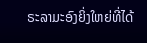ຣະລາມະອົງຍິ່ງໃຫຍ່ທີ່ໄດ້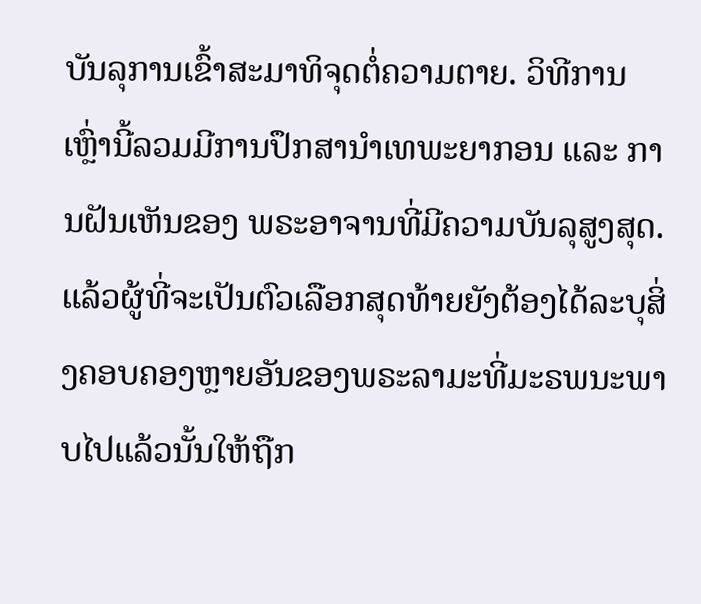ບັນລຸການເຂົ້າສະມາທິຈຸດຕໍ່ຄວາມຕາຍ. ວິທີການເຫຼົ່ານີ້ລວມມີການປຶກສານຳເທພະຍາກອນ ແລະ ການຝັນເຫັນຂອງ ພຣະອາຈານທີ່ມີຄວາມບັນລຸສູງສຸດ. ແລ້ວຜູ້ທີ່ຈະເປັນຕົວເລືອກສຸດທ້າຍຍັງຕ້ອງໄດ້ລະບຸສິ່ງຄອບຄອງຫຼາຍອັນຂອງພຣະລາມະທີ່ມະຣພນະພາບໄປແລ້ວນັ້ນໃຫ້ຖືກ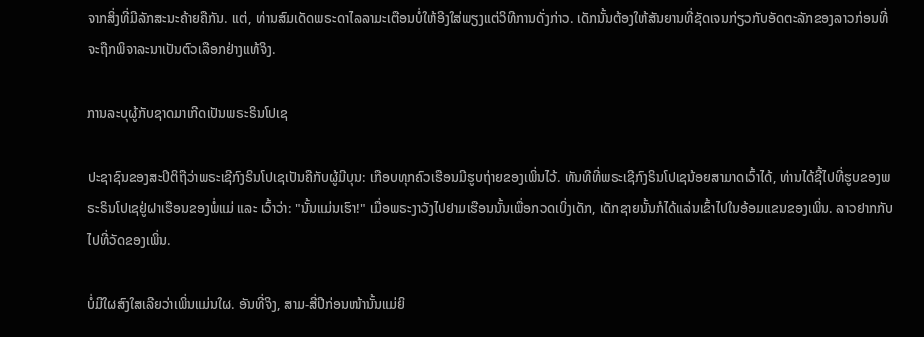ຈາກສິ່ງທີ່ມີລັກສະນະຄ້າຍຄືກັນ. ແຕ່, ທ່ານສົມເດັດພຣະດາໄລລາມະເຕືອນບໍ່ໃຫ້ອີງໃສ່ພຽງແຕ່ວິທີການດັ່ງກ່າວ. ເດັກນັ້ນຕ້ອງໃຫ້ສັນຍານທີ່ຊັດເຈນກ່ຽວກັບອັດຕະລັກຂອງລາວກ່ອນທີ່ຈະຖືກພິຈາລະນາເປັນຕົວເລືອກຢ່າງແທ້ຈິງ.

ການລະບຸຜູ້ກັບຊາດມາເກີດເປັນພຣະຣິນໂປເຊ

ປະຊາຊົນຂອງສະປິຕິຖືວ່າພຣະເຊີກົງຣິນໂປເຊເປັນຄືກັບຜູ້ມີບຸນ: ເກືອບທຸກຄົວເຮືອນມີຮູບຖ່າຍຂອງເພິ່ນໄວ້. ທັນທີທີ່ພຣະເຊີກົງຣິນໂປເຊນ້ອຍສາມາດເວົ້າໄດ້, ທ່ານໄດ້ຊີ້ໄປທີ່ຮູບຂອງພຣະຣິນໂປເຊຢູ່ຝາເຮືອນຂອງພໍ່ແມ່ ແລະ ເວົ້າວ່າ: "ນັ້ນແມ່ນເຮົາ!" ເມື່ອພຣະງາວັງໄປຢາມເຮືອນນັ້ນເພື່ອກວດເບິ່ງເດັກ, ເດັກຊາຍນັ້ນກໍໄດ້ແລ່ນເຂົ້າໄປໃນອ້ອມແຂນຂອງເພິ່ນ. ລາວຢາກກັບໄປທີ່ວັດຂອງເພິ່ນ.

ບໍ່ມີໃຜສົງໃສເລີຍວ່າເພິ່ນແມ່ນໃຜ. ອັນທີ່ຈິງ, ສາມ-ສີ່ປີກ່ອນໜ້ານັ້ນແມ່ຍິ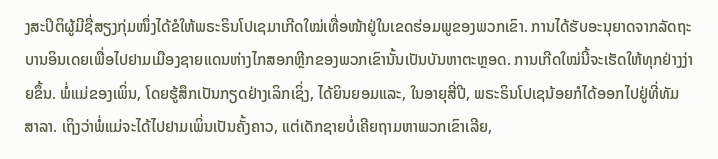ງສະປິຕິຜູ້ມີຊື່ສຽງກຸ່ມໜຶ່ງໄດ້ຂໍໃຫ້ພຣະຣິນໂປເຊມາເກີດໃໝ່ເທື່ອໜ້າຢູ່ໃນເຂດຮ່ອມພູຂອງພວກເຂົາ. ການໄດ້ຮັບອະນຸຍາດຈາກລັດຖະບານອິນເດຍເພື່ອໄປຢາມເມືອງຊາຍແດນຫ່າງໄກສອກຫຼີກຂອງພວກເຂົານັ້ນເປັນບັນຫາຕະຫຼອດ. ການເກີດໃໝ່ນີ້ຈະເຮັດໃຫ້ທຸກຢ່າງງ່າຍຂຶ້ນ. ພໍ່ແມ່ຂອງເພິ່ນ, ໂດຍຮູ້ສຶກເປັນກຽດຢ່າງເລິກເຊິ່ງ, ໄດ້ຍິນຍອມແລະ, ໃນອາຍຸສີ່ປີ, ພຣະຣິນໂປເຊນ້ອຍກໍໄດ້ອອກໄປຢູ່ທີ່ທັມສາລາ. ເຖິງວ່າພໍ່ແມ່ຈະໄດ້ໄປຢາມເພິ່ນເປັນຄັ້ງຄາວ, ແຕ່ເດັກຊາຍບໍ່ເຄີຍຖາມຫາພວກເຂົາເລີຍ,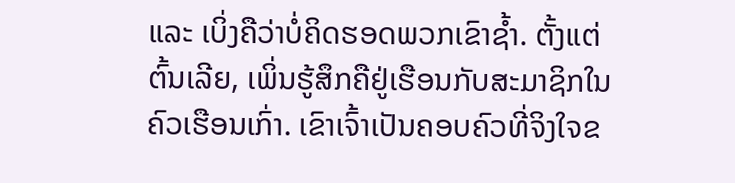ແລະ ເບິ່ງຄືວ່າບໍ່ຄິດຮອດພວກເຂົາຊ້ຳ. ຕັ້ງແຕ່ຕົ້ນເລີຍ, ເພິ່ນຮູ້ສຶກຄືຢູ່ເຮືອນກັບສະມາຊິກໃນຄົວເຮືອນເກົ່າ. ເຂົາເຈົ້າເປັນຄອບຄົວທີ່ຈິງໃຈຂ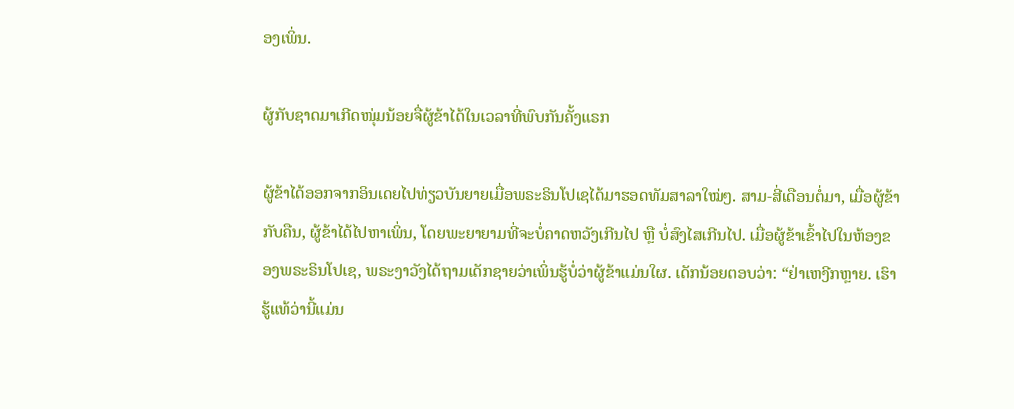ອງເພິ່ນ.

ຜູ້ກັບຊາດມາເກີດໜຸ່ມນ້ອຍຈື່ຜູ້ຂ້າໄດ້ໃນເວລາທີ່ພົບກັນຄັ້ງແຣກ

ຜູ້ຂ້າໄດ້ອອກຈາກອິນເດຍໄປທ່ຽວບັນຍາຍເມື່ອພຣະຣິນໂປເຊໄດ້ມາຮອດທັມສາລາໃໝ່ໆ. ສາມ-ສີ່ເດືອນຕໍ່ມາ, ເມື່ອຜູ້ຂ້າກັບຄືນ, ຜູ້ຂ້າໄດ້ໄປຫາເພິ່ນ, ໂດຍພະຍາຍາມທີ່ຈະບໍ່ຄາດຫວັງເກີນໄປ ຫຼື ບໍ່ສົງໄສເກີນໄປ. ເມື່ອຜູ້ຂ້າເຂົ້າໄປໃນຫ້ອງຂອງພຣະຣິນໂປເຊ, ພຣະງາວັງໄດ້ຖາມເດັກຊາຍວ່າເພິ່ນຮູ້ບໍ່ວ່າຜູ້ຂ້າແມ່ນໃຜ. ເດັກນ້ອຍຕອບວ່າ: “ຢ່າເຫງີກຫຼາຍ. ເຮົາຮູ້ແທ້ວ່ານີ້ແມ່ນ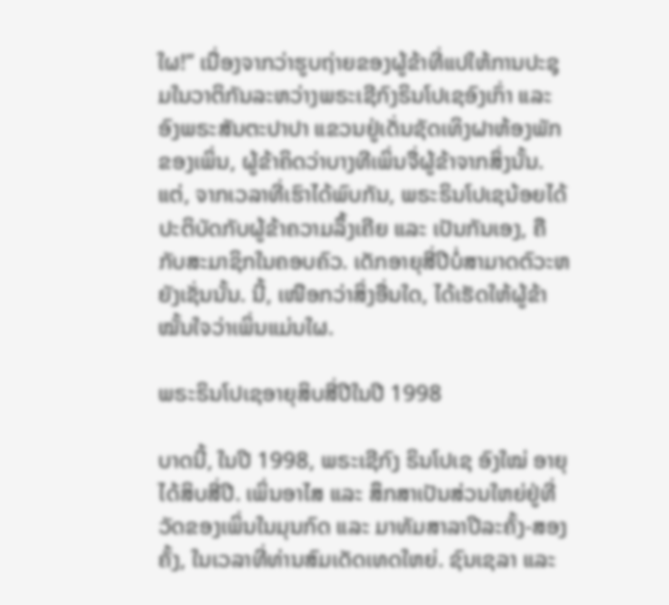ໃຜ!” ເນື່ອງຈາກວ່າຮູບຖ່າຍຂອງຜູ້ຂ້າທີ່ແປໃຫ້ການປະຊຸມໃນວາຕິກັນລະຫວ່າງພຣະເຊີກົງຣິນໂປເຊອົງເກົ່າ ແລະ ອົງພຣະສັນຕະປາປາ ແຂວນຢູ່ເດັ່ນຊັດເທິງຝາຫ້ອງພັກຂອງເພິ່ນ, ຜູ້ຂ້າຄິດວ່າບາງທີເພິ່ນຈື່ຜູ້ຂ້າຈາກສິ່ງນັ້ນ. ແຕ່, ຈາກເວລາທີ່ເຮົາໄດ້ພົບກັນ, ພຣະຣິນໂປເຊນ້ອຍໄດ້ປະຕິບັດກັບຜູ້ຂ້າຄວາມລຶ້ງເຄີຍ ແລະ ເປັນກັນເອງ, ຄືກັບສະມາຊິກໃນຄອບຄົວ. ເດັກອາຍຸສີ່ປີບໍ່ສາມາດຕົວະຫຍັງເຊັ່ນນັ້ນ. ນີ້, ເໜືອກວ່າສິ່ງອື່ນໃດ, ໄດ້ເຮັດໃຫ້ຜູ້ຂ້າໝັ້ນໃຈວ່າເພິ່ນແມ່ນໃຜ.

ພຣະຣິນໂປເຊອາຍຸສິບສີ່ປີໃນປີ 1998

ບາດນີ້, ໃນປີ 1998, ພຣະເຊີກົງ ຣິນໂປເຊ ອົງໃໝ່ ອາຍຸໄດ້ສິບສີ່ປີ. ເພິ່ນອາໄສ ແລະ ສຶກສາເປັນສ່ວນໃຫຍ່ຢູ່ທີ່ວັດຂອງເພິ່ນໃນມຸນກົດ ແລະ ມາທັມສາລາປີລະຄັ້ງ-ສອງຄັ້ງ, ໃນເວລາທີ່ທ່ານສົມເດັດເທດໃຫຍ່. ຊົນເຊລາ ແລະ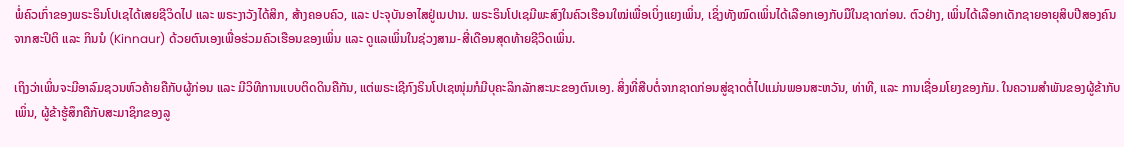ພໍ່ຄົວເກົ່າຂອງພຣະຣິນໂປເຊໄດ້ເສຍຊີວິດໄປ ແລະ ພຣະງາວັງໄດ້ສິກ, ສ້າງຄອບຄົວ, ແລະ ປະຈຸບັນອາໄສຢູ່ເນປານ. ພຣະຣິນໂປເຊມີພະສົງໃນຄົວເຮືອນໃໝ່ເພື່ອເບິ່ງແຍງເພິ່ນ, ເຊິ່ງທັງໝົດເພິ່ນໄດ້ເລືອກເອງກັບມືໃນຊາດກ່ອນ. ຕົວຢ່າງ, ເພິ່ນໄດ້ເລືອກເດັກຊາຍອາຍຸສິບປີສອງຄົນຈາກສະປິຕິ ແລະ ກິນນໍ (Kinnaur) ດ້ວຍຕົນເອງເພື່ອຮ່ວມຄົວເຮືອນຂອງເພິ່ນ ແລະ ດູແລເພິ່ນໃນຊ່ວງສາມ-ສີ່ເດືອນສຸດທ້າຍຊີວິດເພິ່ນ.

ເຖິງວ່າເພິ່ນຈະມີອາລົມຊວນຫົວຄ້າຍຄືກັບຜູ້ກ່ອນ ແລະ ມີວິທີການແບບຕິດດິນຄືກັນ, ແຕ່ພຣະເຊີກົງຣິນໂປເຊໜຸ່ມກໍມີບຸຄະລິກລັກສະນະຂອງຕົນເອງ. ສິ່ງທີ່ສືບຕໍ່ຈາກຊາດກ່ອນສູ່ຊາດຕໍ່ໄປແມ່ນພອນສະຫວັນ, ທ່າທີ, ແລະ ການເຊື່ອມໂຍງຂອງກັມ. ໃນຄວາມສໍາພັນຂອງຜູ້ຂ້າກັບເພິ່ນ, ຜູ້ຂ້າຮູ້ສຶກຄືກັບສະມາຊິກຂອງລູ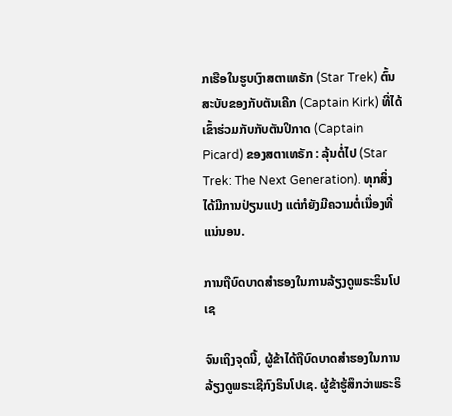ກເຮືອໃນຮູບເງົາສຕາເທຣັກ (Star Trek) ຕົ້ນສະບັບຂອງກັບຕັນເຄີກ (Captain Kirk) ທີ່ໄດ້ເຂົ້າຮ່ວມກັບກັບຕັນປິກາດ (Captain Picard) ຂອງສຕາເທຣັກ : ລຸ້ນຕໍ່ໄປ (Star Trek: The Next Generation). ທຸກສິ່ງໄດ້ມີການປ່ຽນແປງ ແຕ່ກໍຍັງມີຄວາມຕໍ່ເນື່ອງທີ່ແນ່ນອນ.

ການຖືບົດບາດສຳຮອງໃນການລ້ຽງດູພຣະຣິນໂປເຊ

ຈົນເຖິງຈຸດນີ້, ຜູ້ຂ້າໄດ້ຖືບົດບາດສຳຮອງໃນການລ້ຽງດູພຣະເຊີກົງຣິນໂປເຊ. ຜູ້ຂ້າຮູ້ສຶກວ່າພຣະຣິ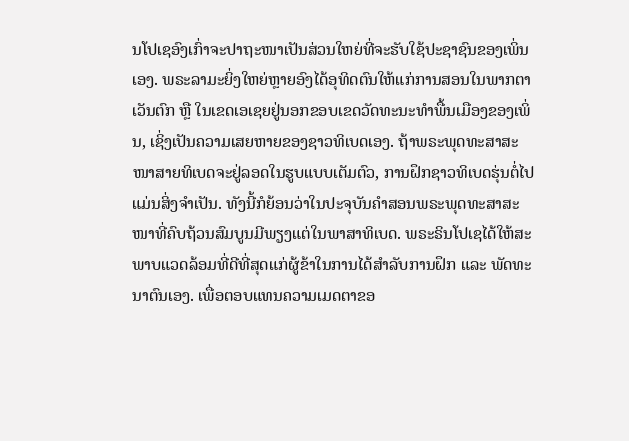ນໂປເຊອົງເກົ່າຈະປາຖະໜາເປັນສ່ວນໃຫຍ່ທີ່ຈະຮັບໃຊ້ປະຊາຊົນຂອງເພິ່ນເອງ. ພຣະລາມະຍິ່ງໃຫຍ່ຫຼາຍອົງໄດ້ອຸທິດຕົນໃຫ້ແກ່ການສອນໃນພາກຕາເວັນຕົກ ຫຼື ໃນເຂດເອເຊຍຢູ່ນອກຂອບເຂດວັດທະນະທໍາພື້ນເມືອງຂອງເພິ່ນ, ເຊິ່ງເປັນຄວາມເສຍຫາຍຂອງຊາວທິເບດເອງ. ຖ້າພຣະພຸດທະສາສະໜາສາຍທິເບດຈະຢູ່ລອດໃນຮູບແບບເຕັມຕົວ, ການຝຶກຊາວທິເບດຮຸ່ນຕໍ່ໄປແມ່ນສິ່ງຈໍາເປັນ. ທັງນີ້ກໍຍ້ອນວ່າໃນປະຈຸບັນຄໍາສອນພຣະພຸດທະສາສະໜາທີ່ຄົບຖ້ວນສົມບູນມີພຽງແຕ່ໃນພາສາທິເບດ. ພຣະຣິນໂປເຊໄດ້ໃຫ້ສະພາບແວດລ້ອມທີ່ດີທີ່ສຸດແກ່ຜູ້ຂ້າໃນການໄດ້ສໍາລັບການຝຶກ ແລະ ພັດທະນາຕົນເອງ. ເພື່ອຕອບແທນຄວາມເມດຕາຂອ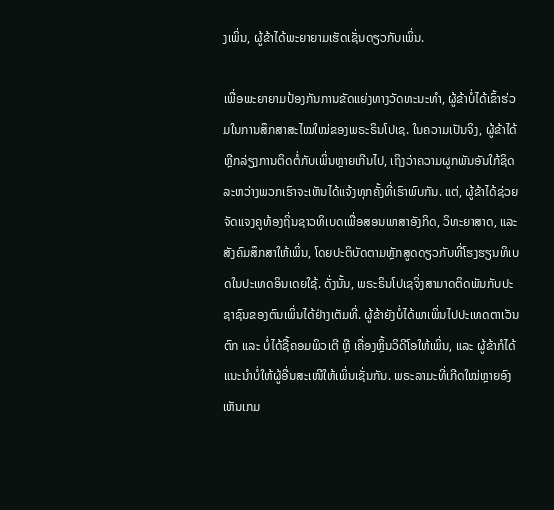ງເພິ່ນ, ຜູ້ຂ້າໄດ້ພະຍາຍາມເຮັດເຊັ່ນດຽວກັບເພິ່ນ.

ເພື່ອພະຍາຍາມປ້ອງກັນການຂັດແຍ່ງທາງວັດທະນະທໍາ, ຜູ້ຂ້າບໍ່ໄດ້ເຂົ້າຮ່ວມໃນການສຶກສາສະໄໝໃໝ່ຂອງພຣະຣິນໂປເຊ. ໃນຄວາມເປັນຈິງ, ຜູ້ຂ້າໄດ້ຫຼີກລ່ຽງການຕິດຕໍ່ກັບເພິ່ນຫຼາຍເກີນໄປ, ເຖິງວ່າຄວາມຜູກພັນອັນໃກ້ຊິດລະຫວ່າງພວກເຮົາຈະເຫັນໄດ້ແຈ້ງທຸກຄັ້ງທີ່ເຮົາພົບກັນ. ແຕ່, ຜູ້ຂ້າໄດ້ຊ່ວຍຈັດແຈງຄູທ້ອງຖິ່ນຊາວທິເບດເພື່ອສອນພາສາອັງກິດ, ວິທະຍາສາດ, ແລະ ສັງຄົມສຶກສາໃຫ້ເພິ່ນ, ໂດຍປະຕິບັດຕາມຫຼັກສູດດຽວກັບທີ່ໂຮງຮຽນທິເບດໃນປະເທດອິນເດຍໃຊ້. ດັ່ງນັ້ນ, ພຣະຣິນໂປເຊຈິ່ງສາມາດຕິດພັນກັບປະຊາຊົນຂອງຕົນເພິ່ນໄດ້ຢ່າງເຕັມທີ່. ຜູ້ຂ້າຍັງບໍ່ໄດ້ພາເພິ່ນໄປປະເທດຕາເວັນຕົກ ແລະ ບໍ່ໄດ້ຊື້ຄອມພິວເຕີ ຫຼື ເຄື່ອງຫຼິ້ນວິດີໂອໃຫ້ເພິ່ນ, ແລະ ຜູ້ຂ້າກໍໄດ້ແນະນຳບໍ່ໃຫ້ຜູ້ອື່ນສະເໜີໃຫ້ເພິ່ນເຊັ່ນກັນ. ພຣະລາມະທີ່ເກີດໃໝ່ຫຼາຍອົງເຫັນເກມ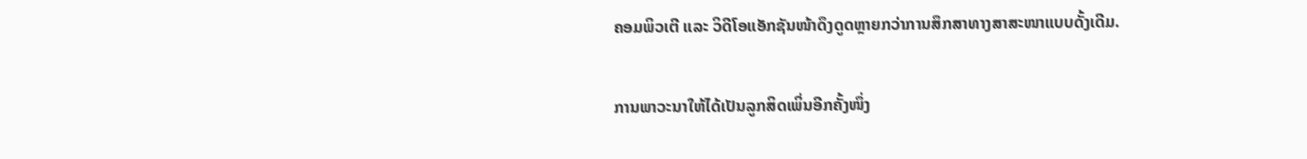ຄອມພິວເຕີ ແລະ ວິດີໂອແອັກຊັນໜ້າດຶງດູດຫຼາຍກວ່າການສຶກສາທາງສາສະໜາແບບດັ້ງເດີມ.

ການພາວະນາໃຫ້ໄດ້ເປັນລູກສິດເພິ່ນອີກຄັ້ງໜຶ່ງ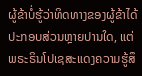ຜູ້ຂ້າບໍ່ຮູ້ວ່າທິດທາງຂອງຜູ້ຂ້າໄດ້ປະກອບສ່ວນຫຼາຍປານໃດ, ແຕ່ພຣະຣິນໂປເຊສະແດງຄວາມຮູ້ສຶ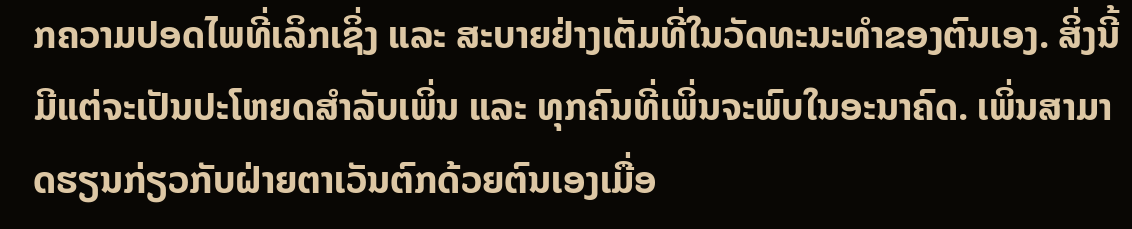ກຄວາມປອດໄພທີ່ເລິກເຊິ່ງ ແລະ ສະບາຍຢ່າງເຕັມທີ່ໃນວັດທະນະທໍາຂອງຕົນເອງ. ສິ່ງນີ້ມີແຕ່ຈະເປັນປະໂຫຍດສໍາລັບເພິ່ນ ແລະ ທຸກຄົນທີ່ເພິ່ນຈະພົບໃນອະນາຄົດ. ເພິ່ນສາມາດຮຽນກ່ຽວກັບຝ່າຍຕາເວັນຕົກດ້ວຍຕົນເອງເມື່ອ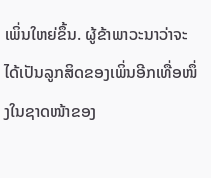ເພິ່ນໃຫຍ່ຂຶ້ນ. ຜູ້ຂ້າພາວະນາວ່າຈະໄດ້ເປັນລູກສິດຂອງເພິ່ນອີກເທື່ອໜຶ່ງໃນຊາດໜ້າຂອງ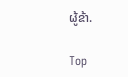ຜູ້ຂ້າ.

Top